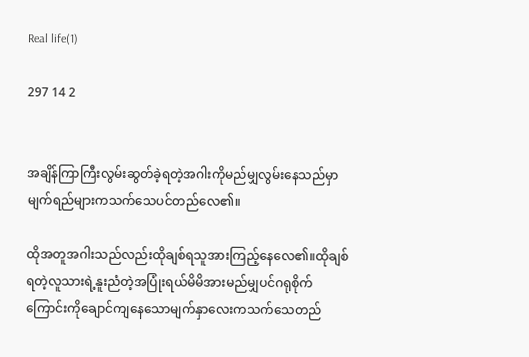Real life(1)

297 14 2


အချိန်ကြာကြီးလွမ်းဆွတ်ခဲ့ရတဲ့အဂါးကိုမည်မျှလွမ်းနေသည်မှာမျက်ရည်များကသက်သေပင်တည်လေ၏။

ထိုအတူအဂါးသည်လည်းထိုချစ်ရသူအားကြည့်နေလေ၏။ထိုချစ်ရတဲ့လူသားရဲ့နူးညံတဲ့အပြုံးရယ်မိမိအားမည်မျှပင်ဂရုစိုက်ကြောင်းကိုချောင်ကျနေသောမျက်နှာလေးကသက်သေတည်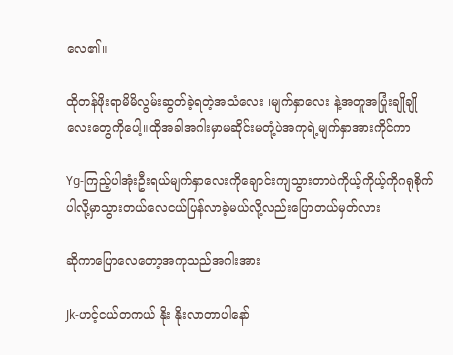လေ၏။

ထိုတန်ဖိုးရာမိမိလွမ်းဆွတ်ခဲ့ရတဲ့အသံလေး ၊မျက်နှာလေး နဲ့အတူအပြုံးချိုချိုလေးတွေကိုပေါ့။ထိုအခါအဂါးမှာမဆိုင်းမတုံ့ပဲအကုရဲ့မျက်နှာအားကိုင်ကာ

Yg-ကြည့်ပါအုံးဦးရယ်မျက်နှာလေးကိုချောင်းကျသွားတာပဲကိုယ့်ကိုယ့်ကိုဂရုစိုက်ပါလို့မှာသွားတယ်လေငယ်ပြန်လာခဲ့မယ်လို့လည်းပြောတယ်မှတ်လား

ဆိုကာပြောလေတော့အကုသည်အဂါးအား

Jk-ဟင့်ငယ်တကယ် နိုး နိုးလာတာပါနော်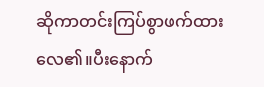ဆိုကာ‌တင်းကြပ်စွာဖက်ထားလေ၏။ပီးနောက်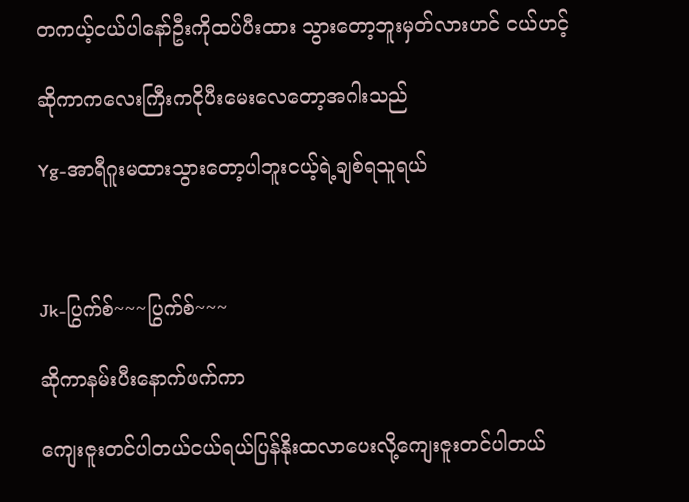တကယ့်ငယ်ပါနော်ဦးကိုထပ်ပီးထား သွားတော့ဘူးမှတ်လားဟင် ငယ်ဟင့်

ဆိုကာကလေးကြီးကငိုပီးမေးလေတော့အဂါးသည်

Yg-အာရီဂူးမထားသွားတော့ပါဘူးငယ့်ရဲ့ချစ်ရသူရယ်



Jk-ပြွက်စ်~~~ပြွက်စ်~~~

ဆိုကာနမ်းပီးနောက်ဖက်ကာ

ကျေးဇူးတင်ပါတယ်ငယ်ရယ်ပြန်နိုးထလာပေးလို့ကျေးဇူးတင်ပါတယ်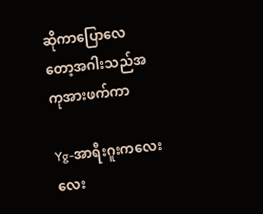ဆိုကာပြောလေတော့အဂါးသည်အကုအားဖက်ကာ

Yg-အာရီးဂူးကလေးလေး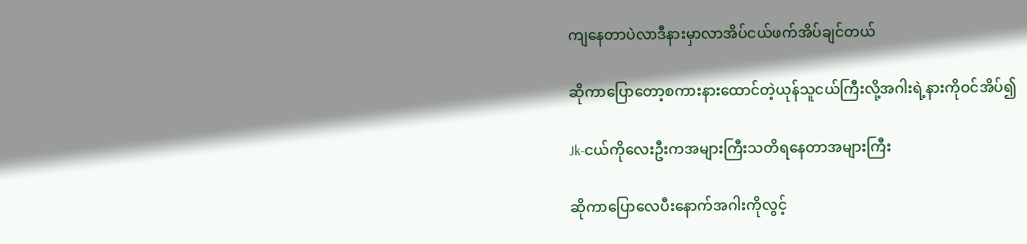ကျနေတာပဲလာဒီနားမှာလာအိပ်ငယ်ဖက်အိပ်ချင်တယ်

ဆိုကာပြောတော့စကားနားထောင်တဲ့ယုန်သူငယ်ကြီးလို့အဂါးရဲ့နားကိုဝင်အိပ်၍

Jk-ငယ်ကိုလေးဦးကအများကြီးသတိရနေတာအများကြီး

ဆိုကာပြောလေပီးနောက်အဂါးကိုလွင့်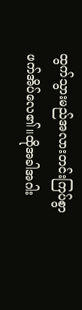ထွက်သွားမည်အလားတင်းကြပ်စွာဖက်အိပ်လေ၏။ထိုအခါအဂါး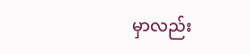မှာလည်း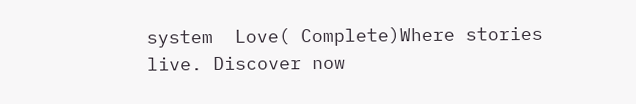system  Love( Complete)Where stories live. Discover now